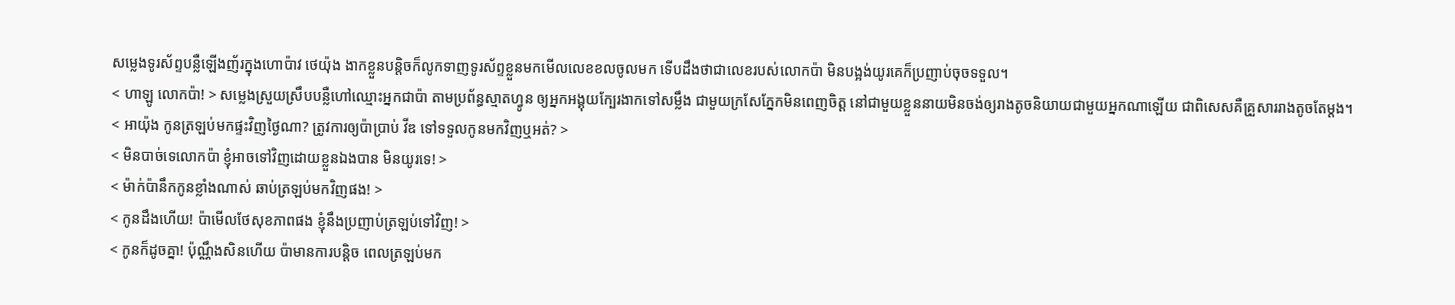សម្លេងទូរស័ព្ទបន្លឺឡើងញ័រក្នុងហោប៉ាវ ថេយ៉ុង ងាកខ្លួនបន្តិចក៏លូកទាញទូរស័ព្ទខ្លួនមកមើលលេខខលចូលមក ទើបដឹងថាជាលេខរបស់លោកប៉ា មិនបង្អង់យូរគេក៏ប្រញាប់ចុចទទួល។
< ហាឡូ លោកប៉ា! > សម្លេងស្រួយស្រឹបបន្លឺហៅឈ្មោះអ្នកជាប៉ា តាមប្រព័ន្ធស្មាតហ្វូន ឲ្យអ្នកអង្គុយក្បែរងាកទៅសម្លឹង ជាមួយក្រសែភ្នែកមិនពេញចិត្ត នៅជាមួយខ្លួននាយមិនចង់ឲ្យរាងតូចនិយាយជាមួយអ្នកណាឡើយ ជាពិសេសគឺគ្រួសាររាងតូចតែម្ដង។
< អាយ៉ុង កូនត្រឡប់មកផ្ទះវិញថ្ងៃណា? ត្រូវការឲ្យប៉ាប្រាប់ វីឌ ទៅទទួលកូនមកវិញឬអត់? >
< មិនបាច់ទេលោកប៉ា ខ្ញុំអាចទៅវិញដោយខ្លួនឯងបាន មិនយូរទេ! >
< ម៉ាក់ប៉ានឹកកូនខ្លាំងណាស់ ឆាប់ត្រឡប់មកវិញផង! >
< កូនដឹងហើយ! ប៉ាមើលថែសុខភាពផង ខ្ញុំនឹងប្រញាប់ត្រឡប់ទៅវិញ! >
< កូនក៏ដូចគ្នា! ប៉ុណ្ណឹងសិនហើយ ប៉ាមានការបន្តិច ពេលត្រឡប់មក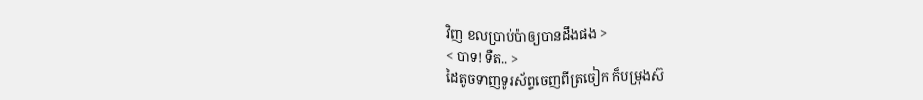វិញ ខលប្រាប់ប៉ាឲ្យបានដឹងផង >
< បាទ! ទឺត.. >
ដៃតូចទាញទូរស័ព្ទចេញពីត្រចៀក ក៏បម្រុងស៊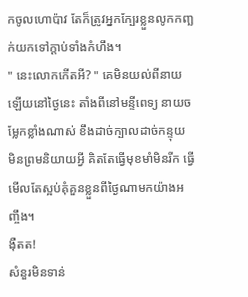កចូលហោប៉ាវ តែក៏ត្រូវអ្នកក្បែរខ្លួនលូកកញ្ឆក់យកទៅក្ដាប់ទាំងកំហឹង។
" នេះលោកកើតអី? " គេមិនយល់ពីនាយឡើយនៅថ្ងៃនេះ តាំងពីនៅមន្ទីពេទ្យ នាយចម្លែកខ្លាំងណាស់ ខឹងដាច់ក្បាលដាច់កន្ទុយ មិនព្រមនិយាយអ្វី គិតតែធ្វើមុខមាំមិនរីក ធ្វើមើលតែស្អប់គុំគួនខ្លួនពីថ្ងៃណាមកយ៉ាងអញ្ចឹង។
ង៉ឺតត!
សំនួរមិនទាន់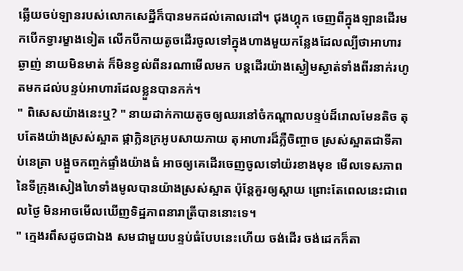ឆ្លើយចប់ឡានរបស់លោកសេដ្ឋីក៏បានមកដល់គោលដៅ។ ជុងហ្គុក ចេញពីក្នុងឡានដើរមកបើកទ្វារម្ខាងទៀត លើកបីកាយតូចដើរចូលទៅក្នុងហាងមួយកន្លែងដែលល្បីថាអាហារឆ្ងាញ់ នាយមិនមាត់ ក៏មិនខ្វល់ពីនរណាមើលមក បន្តដើរយ៉ាងស្ងៀមស្ងាត់ទាំងពីរនាក់រហូតមកដល់បន្ទប់អាហារដែលខ្លួនបានកក់។
" ពិសេសយ៉ាងនេះឬ? " នាយដាក់កាយតូចឲ្យឈរនៅចំកណ្ដាលបន្ទប់ដ៏រោលមែនតិច តុបតែងយ៉ាងស្រស់ស្អាត ផ្កាក្លិនក្រអូបសាយភាយ តុអាហារដ៏ភ្លឺចិញ្ចាច ស្រស់ស្អាតជាទីគាប់នេត្រា បង្អួចកញ្ចក់ផ្ទាំងយ៉ាងធំ អាចឲ្យគេដើរចេញចូលទៅយ៉រខាងមុខ មើលទេសភាពនៃទីក្រុងសៀងហៃទាំងមូលបានយ៉ាងស្រស់ស្អាត ប៉ុន្តែគួរឲ្យស្ដាយ ព្រោះតែពេលនេះជាពេលថ្ងៃ មិនអាចមើលឃើញទិដ្ឋភាពនារាត្រីបាននោះទេ។
" ក្មេងរពឹសដូចជាឯង សមជាមួយបន្ទប់ធំបែបនេះហើយ ចង់ដើរ ចង់ដេកក៏តា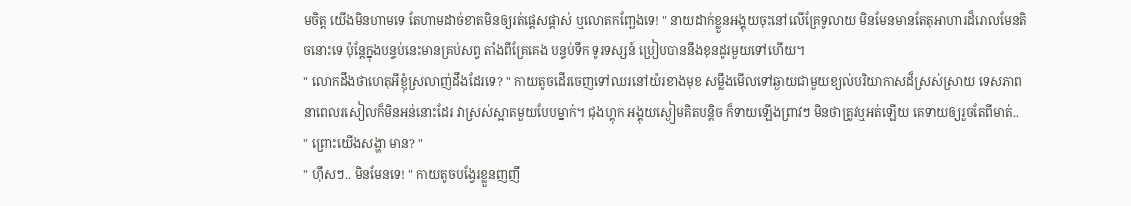មចិត្ត យើងមិនហាមទេ តែហាមដាច់ខាតមិនឲ្យរត់ផ្ដេសផ្ដាស់ ឬលោតកញ្ឆែងទេ! " នាយដាក់ខ្លួនអង្គុយចុះនៅលើគ្រែទូលាយ មិនមែនមានតែតុអាហារដ៏រោលមែនតិចនោះទេ ប៉ុន្តែក្នុងបន្ទប់នេះមានគ្រប់សព្វ តាំងពីគ្រែគេង បន្ទប់ទឹក ទូរទស្សន៍ ប្រៀបបាននឹងខុនដូរមួយទៅហើយ។
" លោកដឹងថាហេតុអីខ្ញុំស្រលាញ់ដឹងដែរទេ? " កាយតូចដើរចេញទៅឈរនៅយ៉រខាងមុខ សម្លឹងមើលទៅឆ្ងាយជាមួយខ្យល់បរិយាកាសដ៏ស្រស់ស្រាយ ទេសភាពនាពេលរសៀលក៏មិនអន់នោះដែរ វាស្រស់ស្អាតមួយបែបម្នាក់។ ជុងហ្គុក អង្គុយស្ងៀមគិតបន្តិច ក៏ទាយឡើងព្រាវៗ មិនថាត្រូវឬអត់ឡើយ គេទាយឲ្យរួចតែពីមាត់..
" ព្រោះយើងសង្ហា មាន? "
" ហ៊ឹសៗ.. មិនមែនទេ! " កាយតូចបង្វែរខ្លួនញញឹ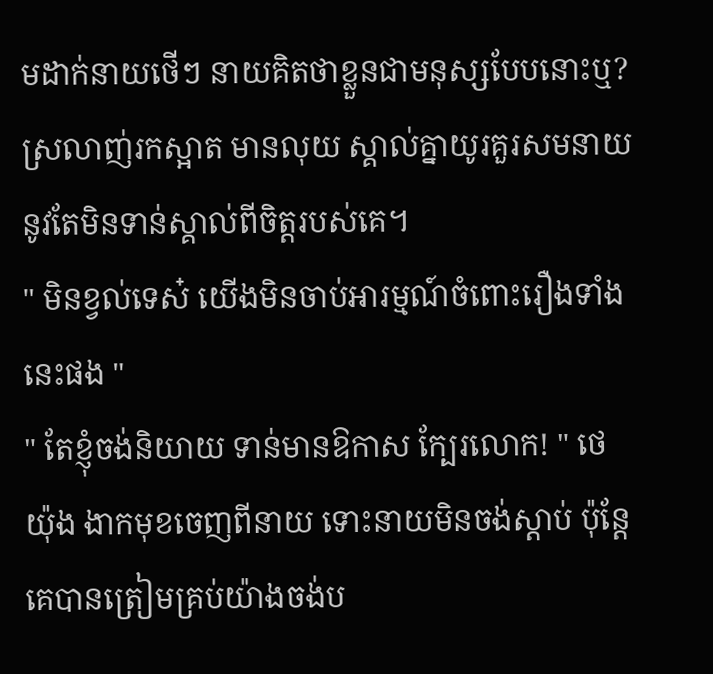មដាក់នាយថើៗ នាយគិតថាខ្លួនជាមនុស្សបែបនោះឬ? ស្រលាញ់រកស្អាត មានលុយ ស្គាល់គ្នាយូរគួរសមនាយនូវតែមិនទាន់ស្គាល់ពីចិត្តរបស់គេ។
" មិនខ្វល់ទេស៎ យើងមិនចាប់អារម្មណ៍ចំពោះរឿងទាំងនេះផង "
" តែខ្ញុំចង់និយាយ ទាន់មានឱកាស ក្បែរលោក! " ថេយ៉ុង ងាកមុខចេញពីនាយ ទោះនាយមិនចង់ស្ដាប់ ប៉ុន្តែគេបានត្រៀមគ្រប់យ៉ាងចង់ប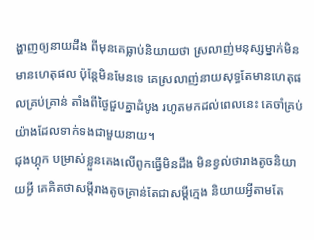ង្ហាញឲ្យនាយដឹង ពីមុនគេធ្លាប់និយាយថា ស្រលាញ់មនុស្សម្នាក់មិនមានហេតុផល ប៉ុន្តែមិនមែនទេ គេស្រលាញ់នាយសុទ្ធតែមានហេតុផលគ្រប់គ្រាន់ តាំងពីថ្ងៃជួបគ្នាដំបូង រហូតមកដល់ពេលនេះ គេចាំគ្រប់យ៉ាងដែលទាក់ទងជាមួយនាយ។
ជុងហ្គុក បម្រាស់ខ្លួនគេងលើពូកធ្វើមិនដឹង មិនខ្វល់ថារាងតូចនិយាយអ្វី គេគិតថាសម្ដីរាងតូចគ្រាន់តែជាសម្ដីក្មេង និយាយអ្វីតាមតែ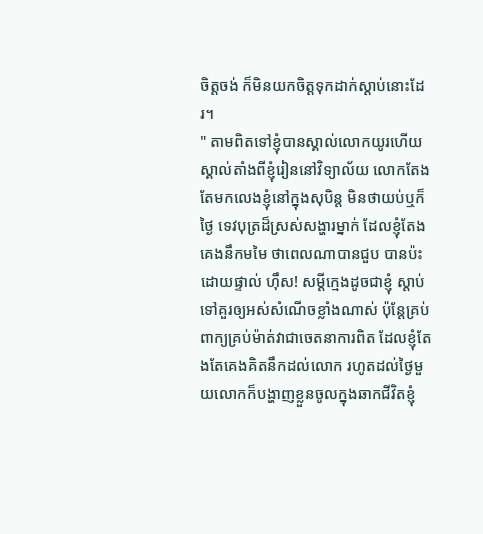ចិត្តចង់ ក៏មិនយកចិត្តទុកដាក់ស្ដាប់នោះដែរ។
" តាមពិតទៅខ្ញុំបានស្គាល់លោកយូរហើយ ស្គាល់តាំងពីខ្ញុំរៀននៅវិទ្យាល័យ លោកតែងតែមកលេងខ្ញុំនៅក្នុងសុបិន្ត មិនថាយប់ឬក៏ថ្ងៃ ទេវបុត្រដ៏ស្រស់សង្ហារម្នាក់ ដែលខ្ញុំតែងគេងនឹកមមៃ ថាពេលណាបានជួប បានប៉ះដោយផ្ទាល់ ហ៊ឹស! សម្ដីក្មេងដូចជាខ្ញុំ ស្ដាប់ទៅគួរឲ្យអស់សំណើចខ្លាំងណាស់ ប៉ុន្តែគ្រប់ពាក្យគ្រប់ម៉ាត់វាជាចេតនាការពិត ដែលខ្ញុំតែងតែគេងគិតនឹកដល់លោក រហូតដល់ថ្ងៃមួយលោកក៏បង្ហាញខ្លួនចូលក្នុងឆាកជីវិតខ្ញុំ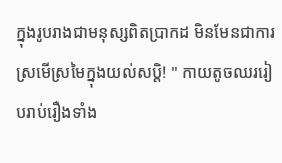ក្នុងរូបរាងជាមនុស្សពិតប្រាកដ មិនមែនជាការស្រមើស្រមៃក្នុងយល់សប្តិ! " កាយតូចឈររៀបរាប់រឿងទាំង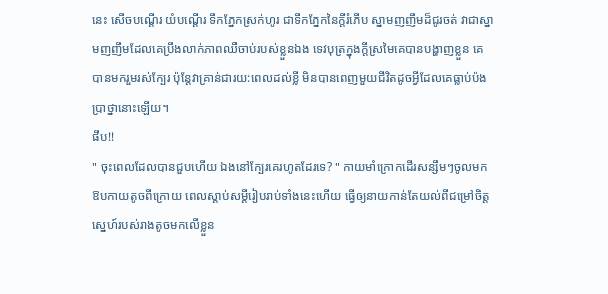នេះ សើចបណ្ដើរ យំបណ្ដើរ ទឹកភ្នែកស្រក់ហូរ ជាទឹកភ្នែកនៃក្ដីរំភើប ស្នាមញញឹមដ៏ជូរចត់ វាជាស្នាមញញឹមដែលគេប្រឹងលាក់ភាពឈឺចាប់របស់ខ្លួនឯង ទេវបុត្រក្នុងក្ដីស្រមៃគេបានបង្ហាញខ្លួន គេបានមករួមរស់ក្បែរ ប៉ុន្តែវាគ្រាន់ជារយ:ពេលដល់ខ្លី មិនបានពេញមួយជីវិតដូចអ្វីដែលគេធ្លាប់ប៉ងប្រាថ្នានោះឡើយ។
ផឹប!!
" ចុះពេលដែលបានជួបហើយ ឯងនៅក្បែរគេរហូតដែរទេ? " កាយមាំក្រោកដើរសន្សឹមៗចូលមកឱបកាយតូចពីក្រោយ ពេលស្ដាប់សម្ដីរៀបរាប់ទាំងនេះហើយ ធ្វើឲ្យនាយកាន់តែយល់ពីជម្រៅចិត្តស្នេហ៍របស់រាងតូចមកលើខ្លួន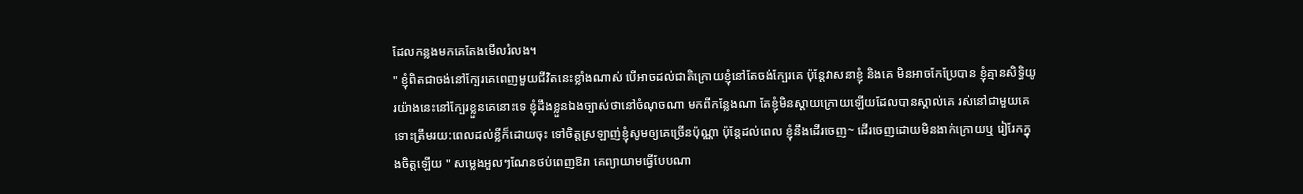ដែលកន្លងមកគេតែងមើលរំលង។
" ខ្ញុំពិតជាចង់នៅក្បែរគេពេញមួយជីវិតនេះខ្លាំងណាស់ បើអាចដល់ជាតិក្រោយខ្ញុំនៅតែចង់ក្បែរគេ ប៉ុន្តែវាសនាខ្ញុំ និងគេ មិនអាចកែប្រែបាន ខ្ញុំគ្មានសិទ្ធិយូរយ៉ាងនេះនៅក្បែរខ្លួនគេនោះទេ ខ្ញុំដឹងខ្លួនឯងច្បាស់ថានៅចំណុចណា មកពីកន្លែងណា តែខ្ញុំមិនស្ដាយក្រោយឡើយដែលបានស្គាល់គេ រស់នៅជាមួយគេ ទោះត្រឹមរយ:ពេលដល់ខ្លីក៏ដោយចុះ ទៅចិត្តស្រឡាញ់ខ្ញុំសូមឲ្យគេច្រើនប៉ុណ្ណា ប៉ុន្តែដល់ពេល ខ្ញុំនឹងដើរចេញ~ ដើរចេញដោយមិនងាក់ក្រោយឬ រៀរែកក្នុងចិត្តឡើយ " សម្លេងអួលៗណែនថប់ពេញឱរា គេព្យាយាមធ្វើបែបណា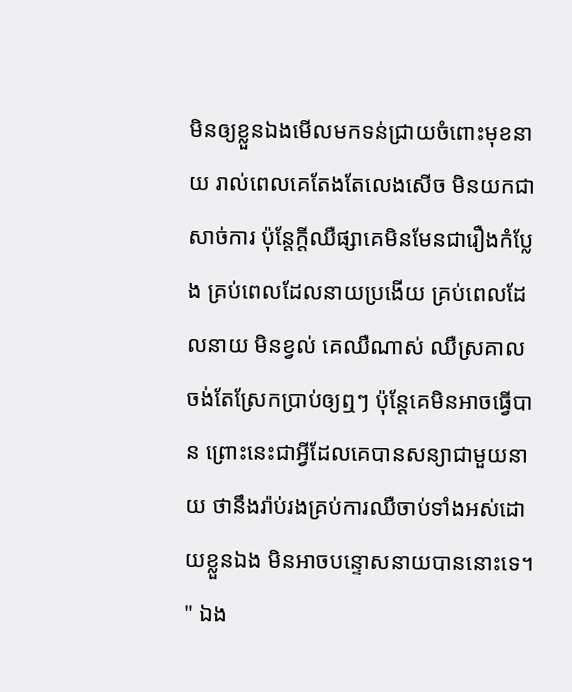មិនឲ្យខ្លួនឯងមើលមកទន់ជ្រាយចំពោះមុខនាយ រាល់ពេលគេតែងតែលេងសើច មិនយកជាសាច់ការ ប៉ុន្តែក្ដីឈឺផ្សាគេមិនមែនជារឿងកំប្លែង គ្រប់ពេលដែលនាយប្រងើយ គ្រប់ពេលដែលនាយ មិនខ្វល់ គេឈឺណាស់ ឈឺស្រគាលចង់តែស្រែកប្រាប់ឲ្យឮៗ ប៉ុន្តែគេមិនអាចធ្វើបាន ព្រោះនេះជាអ្វីដែលគេបានសន្យាជាមួយនាយ ថានឹងរ៉ាប់រងគ្រប់ការឈឺចាប់ទាំងអស់ដោយខ្លួនឯង មិនអាចបន្ទោសនាយបាននោះទេ។
" ឯង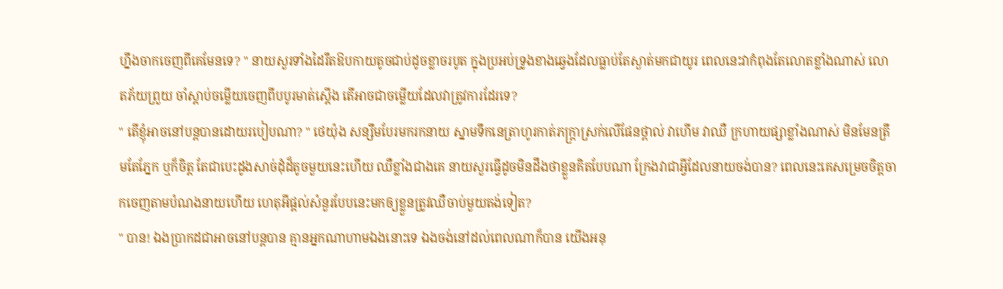ហ្នឹងចាកចេញពីគេមែនទេ? " នាយសួរទាំងដៃរឹតឱបកាយតូចជាប់ដូចខ្លាចរបូត ក្នុងប្រអប់ទ្រូងខាងឆ្វេងដែលធ្លាប់តែស្ងាត់មកជាយូរ ពេលនេះវាកំពុងតែលោតខ្លាំងណាស់ លោតភ័យព្រួយ ចាំស្ដាប់ចម្លើយចេញពីបបូរមាត់ស្ដើង តើអាចជាចម្លើយដែលវាត្រូវការដែរទេ?
" តើខ្ញុំអាចនៅបន្តបានដោយរបៀបណា? " ថេយ៉ុង សន្សឹមបែរមករកនាយ ស្នាមទឹកនេត្រាហូរកាត់ភក្ត្រាស្រក់លើផែនថ្ពាល់ វាហើម វាឈឺ ក្រហាយផ្សាខ្លាំងណាស់ មិនមែនត្រឹមតែភ្នែក ឬក៏ចិត្ត តែជាបេះដូងសាច់ដុំដ៏តូចមួយនេះហើយ ឈឺខ្លាំងជាងគេ នាយសួរធ្វើដូចមិនដឹងថាខ្លួនគិតបែបណា ក្រែងវាជាអ្វីដែលនាយចង់បាន? ពេលនេះគេសម្រេចចិត្តចាកចេញតាមបំណងនាយហើយ ហេតុអីផ្ដល់សំនួរបែបនេះមកឲ្យខ្លួនត្រូវឈឺចាប់មួយតង់ទៀត?
" បាន! ឯងប្រាកដជាអាចនៅបន្តបាន គ្មានអ្នកណាហាមឯងនោះទេ ឯងចង់នៅដល់ពេលណាក៏បាន យើងអនុ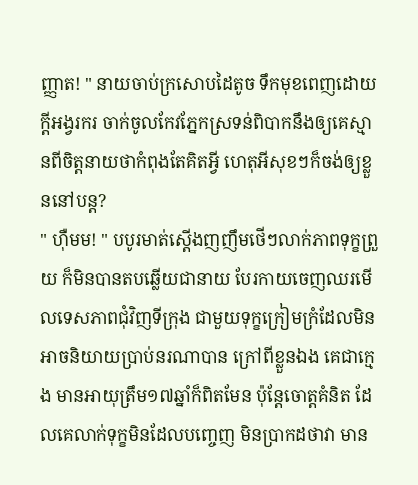ញ្ញាត! " នាយចាប់ក្រសោបដៃតូច ទឹកមុខពេញដោយក្ដីអង្វរករ ចាក់ចូលកែវភ្នែកស្រទន់ពិបាកនឹងឲ្យគេស្មានពីចិត្តនាយថាកំពុងតែគិតអ្វី ហេតុអីសុខៗក៏ចង់ឲ្យខ្លួននៅបន្ត?
" ហ៊ឺមម! " បបូរមាត់ស្ដើងញញឹមថើៗលាក់ភាពទុក្ខព្រួយ ក៏មិនបានតបឆ្លើយជានាយ បែរកាយចេញឈរមើលទេសភាពជុំវិញទីក្រុង ជាមួយទុក្ខក្រៀមក្រំដែលមិនអាចនិយាយប្រាប់នរណាបាន ក្រៅពីខ្លួនឯង គេជាក្មេង មានអាយុត្រឹម១៧ឆ្នាំក៏ពិតមែន ប៉ុន្តែចោត្តគំនិត ដែលគេលាក់ទុក្ខមិនដែលបញ្ចេញ មិនប្រាកដថាវា មាន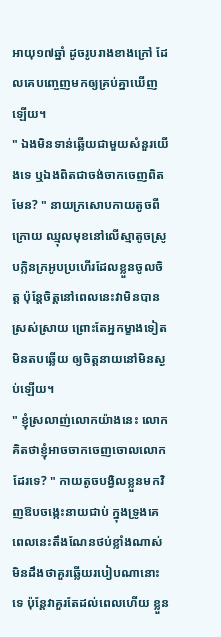អាយុ១៧ឆ្នាំ ដូចរូបរាងខាងក្រៅ ដែលគេបញ្ចេញមកឲ្យគ្រប់គ្នាឃើញឡើយ។
" ឯងមិនទាន់ឆ្លើយជាមួយសំនួរយើងទេ ឬឯងពិតជាចង់ចាកចេញពិតមែន? " នាយក្រសោបកាយតូចពីក្រោយ ឈ្មុលមុខនៅលើស្មាតូចស្រូបក្លិនក្រអូបប្រហើរដែលខ្លួនចូលចិត្ត ប៉ុន្តែចិត្តនៅពេលនេះវាមិនបានស្រស់ស្រាយ ព្រោះតែអ្នកម្ខាងទៀតមិនតបឆ្លើយ ឲ្យចិត្តនាយនៅមិនស្ងប់ឡើយ។
" ខ្ញុំស្រលាញ់លោកយ៉ាងនេះ លោកគិតថាខ្ញុំអាចចាកចេញចោលលោកដែរទេ? " កាយតូចបង្វិលខ្លួនមកវិញឱបចង្កេះនាយជាប់ ក្នុងទ្រូងគេពេលនេះតឹងណែនថប់ខ្លាំងណាស់ មិនដឹងថាគួរឆ្លើយរបៀបណានោះទេ ប៉ុន្តែវាគួរតែដល់ពេលហើយ ខ្លួន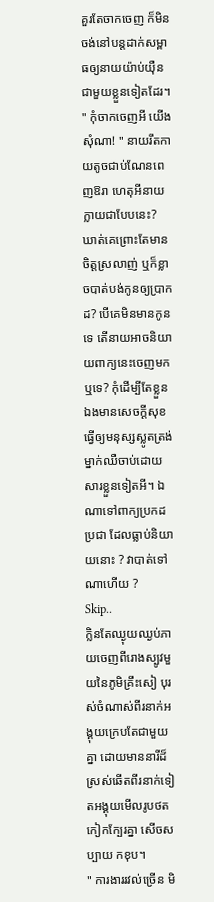គួរតែចាកចេញ ក៏មិនចង់នៅបន្តដាក់សម្ពាធឲ្យនាយយ៉ាប់យ៉ឺនជាមួយខ្លួនទៀតដែរ។
" កុំចាកចេញអី យើងសុំណា! " នាយរឹតកាយតូចជាប់ណែនពេញឱរា ហេតុអីនាយក្លាយជាបែបនេះ? ឃាត់គេព្រោះតែមានចិត្តស្រលាញ់ ឬក៏ខ្លាចបាត់បង់កូនឲ្យប្រាកដ? បើគេមិនមានកូនទេ តើនាយអាចនិយាយពាក្យនេះចេញមកឬទេ? កុំដើម្បីតែខ្លួនឯងមានសេចក្ដីសុខ ធ្វើឲ្យមនុស្សស្លូតត្រង់ម្នាក់ឈឺចាប់ដោយសារខ្លួនទៀតអី។ ឯណាទៅពាក្យប្រកដប្រជា ដែលធ្លាប់និយាយនោះ ? វាបាត់ទៅណាហើយ ?
Skip..
ក្លិនតែឈ្ងុយឈ្ងប់ភាយចេញពីរោងស្បូវមួយនៃភូមិគ្រឹះសៀ បុរស់ចំណាស់ពីរនាក់អង្គុយក្រេបតែជាមួយគ្នា ដោយមាននារីដ៏ស្រស់ឆើតពីរនាក់ទៀតអង្គុយមើលរូបថតកៀកក្បែរគ្នា សើចសប្បាយ កខុប។
" ការងាររវល់ច្រើន មិ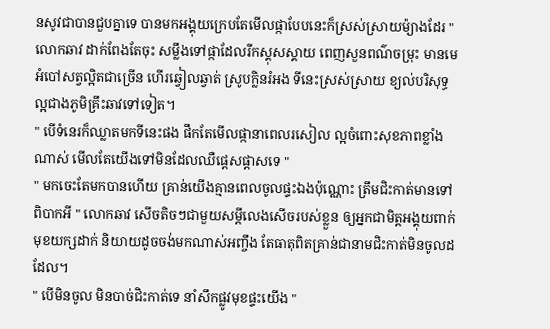នសូវជាបានជួបគ្នាទេ បានមកអង្គុយក្រេបតែមើលផ្កាបែបនេះក៏ស្រស់ស្រាយម៉្យាងដែរ " លោកឆាវ ដាក់ពែងតែចុះ សម្លឹងទៅផ្កាដែលរីកស្គុសស្គាយ ពេញសួនពណ៌ចម្រុះ មានមេអំបៅសត្វល្អិតជាច្រើន ហើរឆ្វៀលឆ្វាត់ ស្រូបក្លិនរំអង ទីនេះស្រស់ស្រាយ ខ្យល់បរិសុទ្ធល្អជាងភូមិគ្រឹះឆាវទៅទៀត។
" បើទំនេរក៏ឈ្លាតមកទីនេះផង ផឹកតែមើលផ្កានាពេលរសៀល ល្អចំពោះសុខភាពខ្លាំងណាស់ មើលតែយើងទៅមិនដែលឈឺផ្ដេសផ្ដាសទេ "
" មកចេះតែមកបានហើយ គ្រាន់យើងគ្មានពេលចូលផ្ទះឯងប៉ុណ្ណោះ ត្រឹមជិះកាត់មានទៅពិបាកអី " លោកឆាវ សើចតិចៗជាមួយសម្ដីលេងសើចរបស់ខ្លួន ឲ្យអ្នកជាមិត្តអង្គុយពាក់មុខយក្សដាក់ និយាយដូចចង់មកណាស់អញ្ចឹង តែធាតុពិតគ្រាន់ជានាមជិះកាត់មិនចូលដដែល។
" បើមិនចូល មិនបាច់ជិះកាត់ទេ នាំសឹកផ្លូវមុខផ្ទះយើង "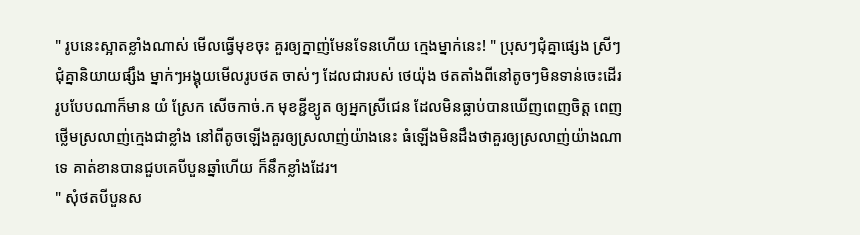" រូបនេះស្អាតខ្លាំងណាស់ មើលធ្វើមុខចុះ គួរឲ្យក្នាញ់មែនទែនហើយ ក្មេងម្នាក់នេះ! " ប្រុសៗជុំគ្នាផ្សេង ស្រីៗជុំគ្នានិយាយផ្សឹង ម្នាក់ៗអង្គុយមើលរូបថត ចាស់ៗ ដែលជារបស់ ថេយ៉ុង ថតតាំងពីនៅតូចៗមិនទាន់ចេះដើរ រូបបែបណាក៏មាន យំ ស្រែក សើចកាច់.ក មុខខ្ជីខ្យូត ឲ្យអ្នកស្រីជេន ដែលមិនធ្លាប់បានឃើញពេញចិត្ត ពេញថ្លើមស្រលាញ់ក្មេងជាខ្លាំង នៅពីតូចឡើងគួរឲ្យស្រលាញ់យ៉ាងនេះ ធំឡើងមិនដឹងថាគួរឲ្យស្រលាញ់យ៉ាងណាទេ គាត់ខានបានជួបគេបីបួនឆ្នាំហើយ ក៏នឹកខ្លាំងដែរ។
" សុំថតបីបួនស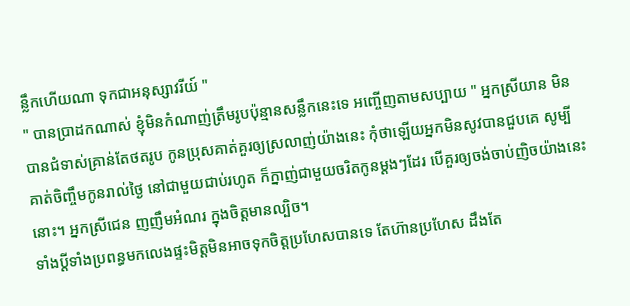ន្លឹកហើយណា ទុកជាអនុស្សាវរីយ៍ "
" បានប្រាដកណាស់ ខ្ញុំមិនកំណាញ់ត្រឹមរូបប៉ុន្មានសន្លឹកនេះទេ អញ្ចើញតាមសប្បាយ " អ្នកស្រីយាន មិនបានជំទាស់គ្រាន់តែថតរូប កូនប្រុសគាត់គួរឲ្យស្រលាញ់យ៉ាងនេះ កុំថាឡើយអ្នកមិនសូវបានជួបគេ សូម្បីគាត់ចិញ្ចឹមកូនរាល់ថ្ងៃ នៅជាមួយជាប់រហូត ក៏ក្នាញ់ជាមួយចរិតកូនម្ដងៗដែរ បើគួរឲ្យចង់ចាប់ញិចយ៉ាងនេះនោះ។ អ្នកស្រីជេន ញញឹមអំណរ ក្នុងចិត្តមានល្បិច។
ទាំងប្ដីទាំងប្រពន្ធមកលេងផ្ទះមិត្តមិនអាចទុកចិត្តប្រហែសបានទេ តែហ៊ានប្រហែស ដឹងតែ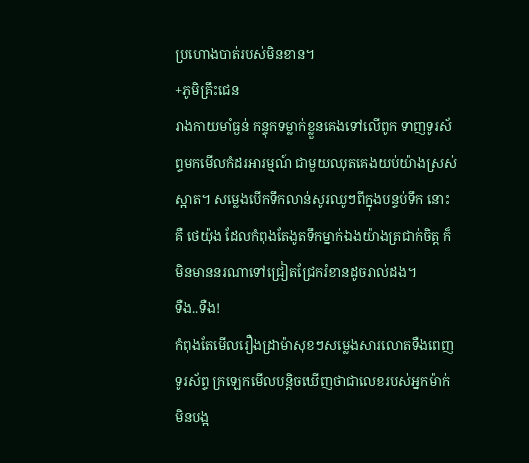ប្រហោងបាត់របស់មិនខាន។
+ភូមិគ្រឹះជេន
រាងកាយមាំធ្ងន់ កន្ទុកទម្លាក់ខ្លួនគេងទៅលើពូក ទាញទូរស័ព្ទមកមើលកំដរអារម្មណ៍ ជាមួយឈុតគេងយប់យ៉ាងស្រស់ស្អាត។ សម្លេងបើកទឹកលាន់សូរឈូៗពីក្នុងបន្ទប់ទឹក នោះគឺ ថេយ៉ុង ដែលកំពុងតែងូតទឹកម្នាក់ឯងយ៉ាងត្រជាក់ចិត្ត ក៏មិនមាននរណាទៅជ្រៀតជ្រែករំខានដូចរាល់ដង។
ទឺង..ទឺង!
កំពុងតែមើលរឿងដ្រាម៉ាសុខៗសម្លេងសារលោតទឺងពេញទូរស័ព្ទ ក្រឡេកមើលបន្តិចឃើញថាជាលេខរបស់អ្នកម៉ាក់ មិនបង្អ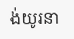ង់យូរនា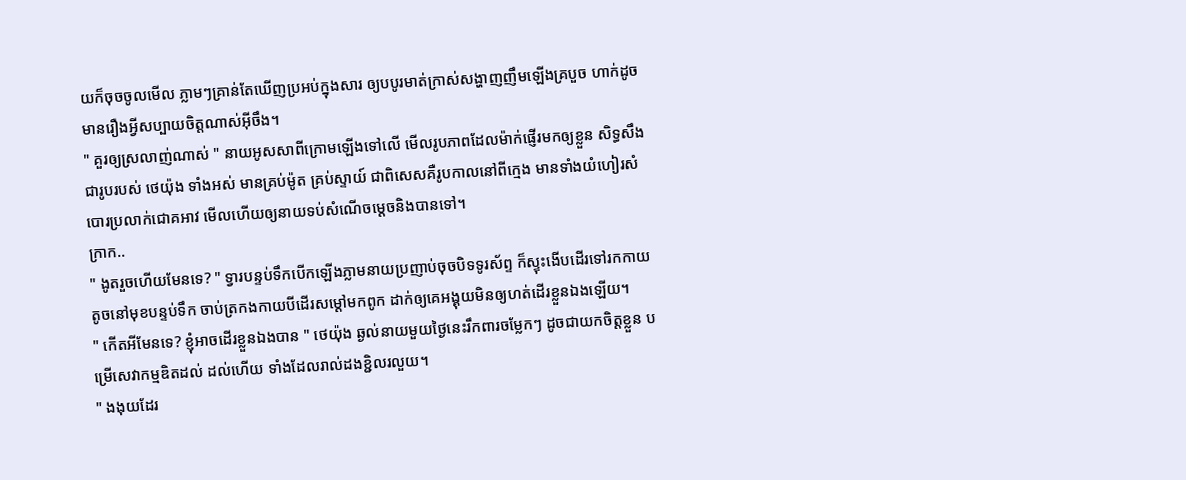យក៏ចុចចូលមើល ភ្លាមៗគ្រាន់តែឃើញប្រអប់ក្នុងសារ ឲ្យបបូរមាត់ក្រាស់សង្ហាញញឹមឡើងគ្របួច ហាក់ដូចមានរឿងអ្វីសប្បាយចិត្តណាស់អ៊ីចឹង។
" គួរឲ្យស្រលាញ់ណាស់ " នាយអូសសាពីក្រោមឡើងទៅលើ មើលរូបភាពដែលម៉ាក់ផ្ញើរមកឲ្យខ្លួន សិទ្ធសឹងជារូបរបស់ ថេយ៉ុង ទាំងអស់ មានគ្រប់ម៉ូត គ្រប់ស្ទាយ៍ ជាពិសេសគឺរូបកាលនៅពីក្មេង មានទាំងយំហៀរសំបោរប្រលាក់ជោគអាវ មើលហើយឲ្យនាយទប់សំណើចម្ដេចនិងបានទៅ។
ក្រាក..
" ងូតរួចហើយមែនទេ? " ទ្វារបន្ទប់ទឹកបើកឡើងភ្លាមនាយប្រញាប់ចុចបិទទូរស័ព្ទ ក៏ស្ទុះងើបដើរទៅរកកាយតូចនៅមុខបន្ទប់ទឹក ចាប់ត្រកងកាយបីដើរសម្ដៅមកពូក ដាក់ឲ្យគេអង្គុយមិនឲ្យហត់ដើរខ្លួនឯងឡើយ។
" កើតអីមែនទេ? ខ្ញុំអាចដើរខ្លួនឯងបាន " ថេយ៉ុង ឆ្ងល់នាយមួយថ្ងៃនេះរឹកពារចម្លែកៗ ដូចជាយកចិត្តខ្លួន បម្រើសេវាកម្មឌិតដល់ ដល់ហើយ ទាំងដែលរាល់ដងខ្ជិលរលួយ។
" ងងុយដែរ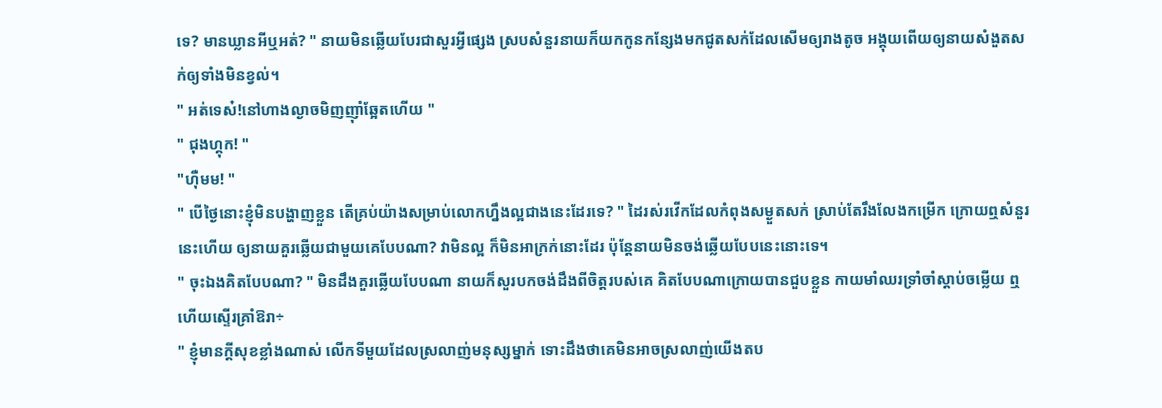ទេ? មានឃ្លានអីឬអត់? " នាយមិនឆ្លើយបែរជាសួរអ្វីផ្សេង ស្របសំនួរនាយក៏យកកូនកន្សែងមកជូតសក់ដែលសើមឲ្យរាងតូច អង្គុយពើយឲ្យនាយសំងួតសក់ឲ្យទាំងមិនខ្វល់។
" អត់ទេស៎!នៅហាងល្ងាចមិញញ៉ាំឆ្អែតហើយ "
" ជុងហ្គុក! "
"ហ៊ឺមម! "
" បើថ្ងៃនោះខ្ញុំមិនបង្ហាញខ្លួន តើគ្រប់យ៉ាងសម្រាប់លោកហ្នឹងល្អជាងនេះដែរទេ? " ដៃរស់រវើកដែលកំពុងសម្ងួតសក់ ស្រាប់តែរឹងលែងកម្រើក ក្រោយឮសំនួរនេះហើយ ឲ្យនាយគួរឆ្លើយជាមួយគេបែបណា? វាមិនល្អ ក៏មិនអាក្រក់នោះដែរ ប៉ុន្តែនាយមិនចង់ឆ្លើយបែបនេះនោះទេ។
" ចុះឯងគិតបែបណា? " មិនដឹងគួរឆ្លើយបែបណា នាយក៏សួរបកចង់ដឹងពីចិត្តរបស់គេ គិតបែបណាក្រោយបានជួបខ្លួន កាយមាំឈរទ្រាំចាំស្ដាប់ចម្លើយ ឮហើយស្ទើរគ្រាំឱរា÷
" ខ្ញុំមានក្ដីសុខខ្លាំងណាស់ លើកទីមួយដែលស្រលាញ់មនុស្សម្នាក់ ទោះដឹងថាគេមិនអាចស្រលាញ់យើងតប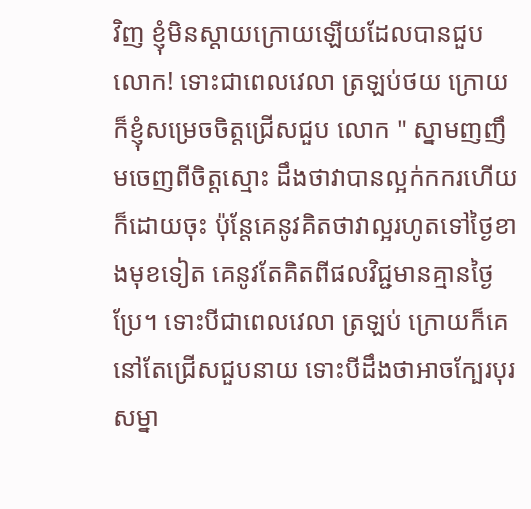វិញ ខ្ញុំមិនស្ដាយក្រោយឡើយដែលបានជួបលោក! ទោះជាពេលវេលា ត្រឡប់ថយ ក្រោយ ក៏ខ្ញុំសម្រេចចិត្តជ្រើសជួប លោក " ស្នាមញញឹមចេញពីចិត្តស្មោះ ដឹងថាវាបានល្អក់កករហើយក៏ដោយចុះ ប៉ុន្តែគេនូវគិតថាវាល្អរហូតទៅថ្ងៃខាងមុខទៀត គេនូវតែគិតពីផលវិជ្ជមានគ្មានថ្ងៃប្រែ។ ទោះបីជាពេលវេលា ត្រឡប់ ក្រោយក៏គេនៅតែជ្រើសជួបនាយ ទោះបីដឹងថាអាចក្បែរបុរសម្នា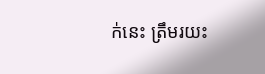ក់នេះ ត្រឹមរយះ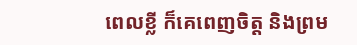ពេលខ្លី ក៏គេពេញចិត្ត និងព្រម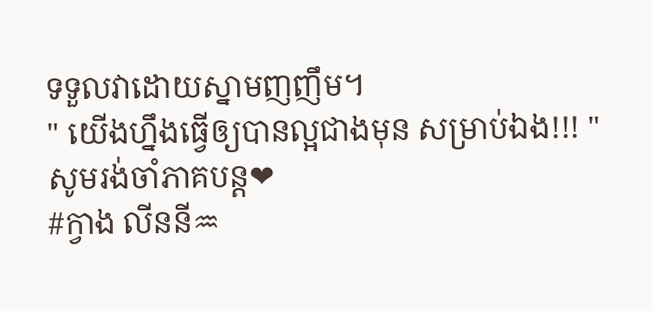ទទួលវាដោយស្នាមញញឹម។
" យើងហ្នឹងធ្វើឲ្យបានល្អជាងមុន សម្រាប់ឯង!!! "
សូមរង់ចាំភាគបន្ត❤
#ក្វាង លីននី♒